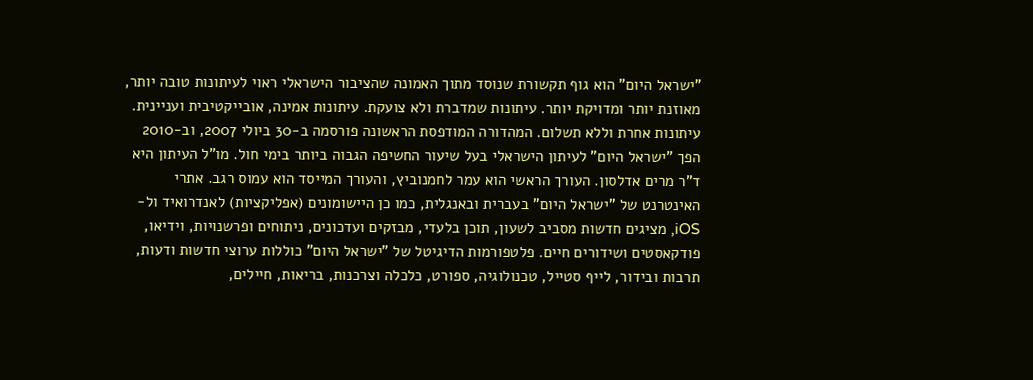"ישראל היום" הוא גוף תקשורת שנוסד מתוך האמונה שהציבור הישראלי ראוי לעיתונות טובה יותר, מאוזנת יותר ומדויקת יותר. עיתונות שמדברת ולא צועקת. עיתונות אמינה, אובייקטיבית ועניינית. עיתונות אחרת וללא תשלום. המהדורה המודפסת הראשונה פורסמה ב-30 ביולי 2007, וב-2010 הפך "ישראל היום" לעיתון הישראלי בעל שיעור החשיפה הגבוה ביותר בימי חול. מו"ל העיתון היא ד"ר מרים אדלסון. העורך הראשי הוא עמר לחמנוביץ, והעורך המייסד הוא עמוס רגב. אתרי האינטרנט של "ישראל היום" בעברית ובאנגלית, כמו כן היישומונים (אפליקציות) לאנדרואיד ול-iOS, מציגים חדשות מסביב לשעון, תוכן בלעדי, מבזקים ועדכונים, ניתוחים ופרשנויות, וידיאו, פודקאסטים ושידורים חיים. פלטפורמות הדיגיטל של "ישראל היום" כוללות ערוצי חדשות ודעות, תרבות ובידור, לייף סטייל, טכנולוגיה, ספורט, כלכלה וצרכנות, בריאות, חיילים,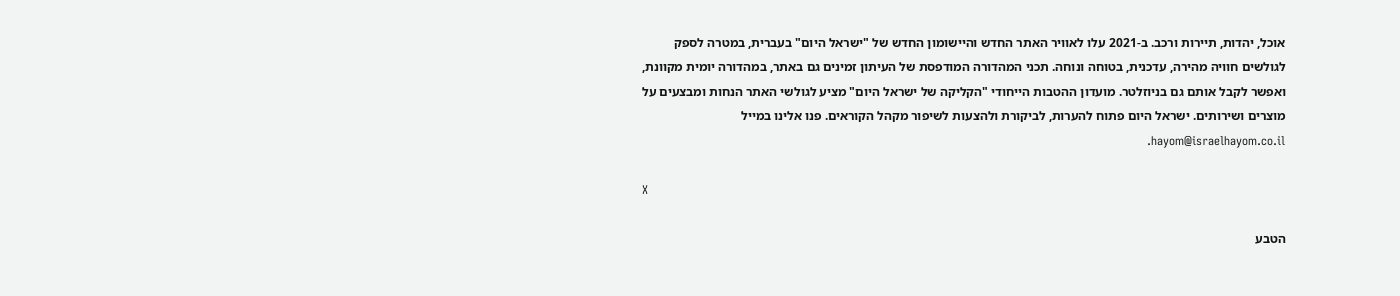אוכל, יהדות, תיירות ורכב. ב-2021 עלו לאוויר האתר החדש והיישומון החדש של "ישראל היום" בעברית, במטרה לספק לגולשים חוויה מהירה, עדכנית, בטוחה ונוחה. תכני המהדורה המודפסת של העיתון זמינים גם באתר, במהדורה יומית מקוונת, ואפשר לקבל אותם גם בניוזלטר. מועדון ההטבות הייחודי "הקליקה של ישראל היום" מציע לגולשי האתר הנחות ומבצעים על מוצרים ושירותים. ישראל היום פתוח להערות, לביקורת ולהצעות לשיפור מקהל הקוראים. פנו אלינו במייל hayom@israelhayom.co.il.

X

הטבע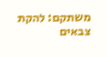משתקם: להקת צבאים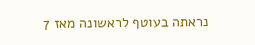נראתה בעוטף לראשונה מאז 7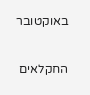באוקטובר

החקלאים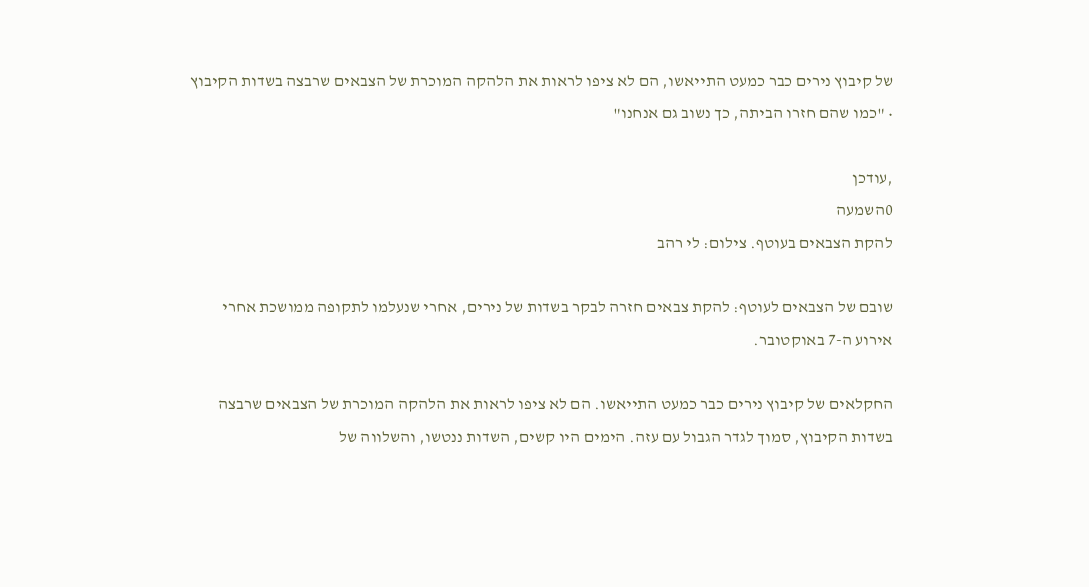של קיבוץ נירים כבר כמעט התייאשו, הם לא ציפו לראות את הלהקה המוכרת של הצבאים שרבצה בשדות הקיבוץ • "כמו שהם חזרו הביתה, כך נשוב גם אנחנו"

,עודכן
0השמעה
להקת הצבאים בעוטף. צילום: לי רהב

שובם של הצבאים לעוטף: להקת צבאים חזרה לבקר בשדות של נירים, אחרי שנעלמו לתקופה ממושכת אחרי אירוע ה-7 באוקטובר.

החקלאים של קיבוץ נירים כבר כמעט התייאשו. הם לא ציפו לראות את הלהקה המוכרת של הצבאים שרבצה בשדות הקיבוץ, סמוך לגדר הגבול עם עזה. הימים היו קשים, השדות ננטשו, והשלווה של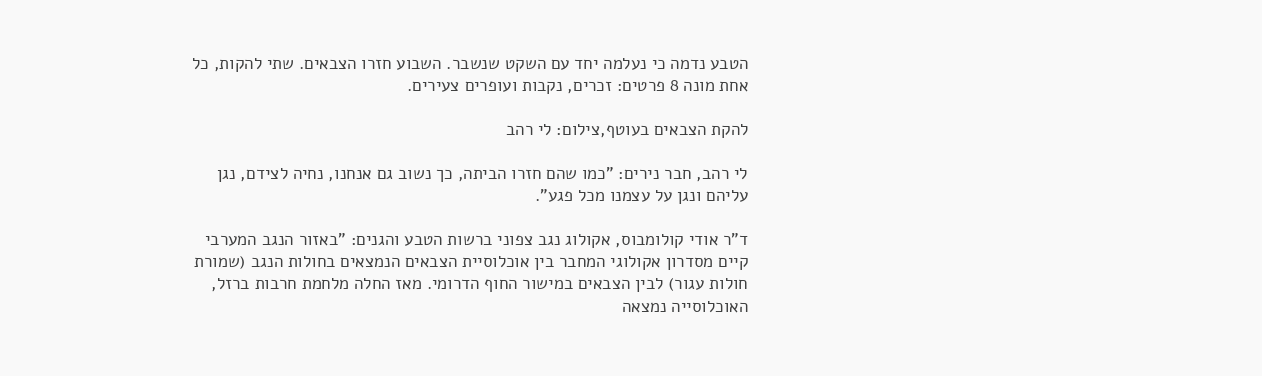הטבע נדמה כי נעלמה יחד עם השקט שנשבר. השבוע חזרו הצבאים. שתי להקות, כל אחת מונה 8 פרטים: זכרים, נקבות ועופרים צעירים.

להקת הצבאים בעוטף,צילום: לי רהב

לי רהב, חבר נירים: "כמו שהם חזרו הביתה, כך נשוב גם אנחנו, נחיה לצידם, נגן עליהם ונגן על עצמנו מכל פגע".

ד"ר אודי קולומבוס, אקולוג נגב צפוני ברשות הטבע והגנים: "באזור הנגב המערבי קיים מסדרון אקולוגי המחבר בין אוכלוסיית הצבאים הנמצאים בחולות הנגב (שמורת חולות עגור) לבין הצבאים במישור החוף הדרומי. מאז החלה מלחמת חרבות ברזל, האוכלוסייה נמצאה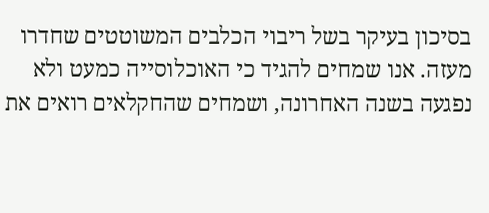בסיכון בעיקר בשל ריבוי הכלבים המשוטטים שחדרו מעזה. אנו שמחים להגיד כי האוכלוסייה כמעט ולא נפגעה בשנה האחרונה, ושמחים שהחקלאים רואים את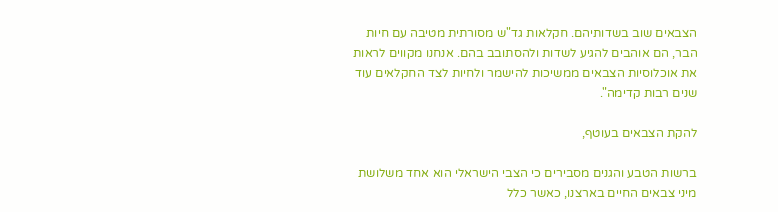הצבאים שוב בשדותיהם. חקלאות גד"ש מסורתית מטיבה עם חיות הבר, הם אוהבים להגיע לשדות ולהסתובב בהם. אנחנו מקווים לראות את אוכלוסיות הצבאים ממשיכות להישמר ולחיות לצד החקלאים עוד שנים רבות קדימה".

להקת הצבאים בעוטף,

ברשות הטבע והגנים מסבירים כי הצבי הישראלי הוא אחד משלושת מיני צבאים החיים בארצנו, כאשר כלל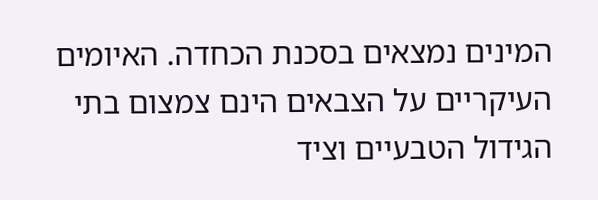המינים נמצאים בסכנת הכחדה. האיומים העיקריים על הצבאים הינם צמצום בתי הגידול הטבעיים וציד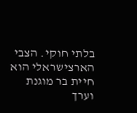בלתי חוקי. הצבי הארצישראלי הוא חיית בר מוגנת וערך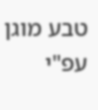טבע מוגן עפ"י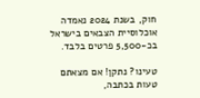חוק, בשנת 2024 נאמדה אוכלוסיית הצבאים בישראל בכ-5,500 פרטים בלבד.

טעינו? נתקן! אם מצאתם טעות בכתבה,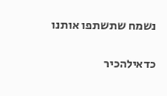נשמח שתשתפו אותנו

כדאילהכיר